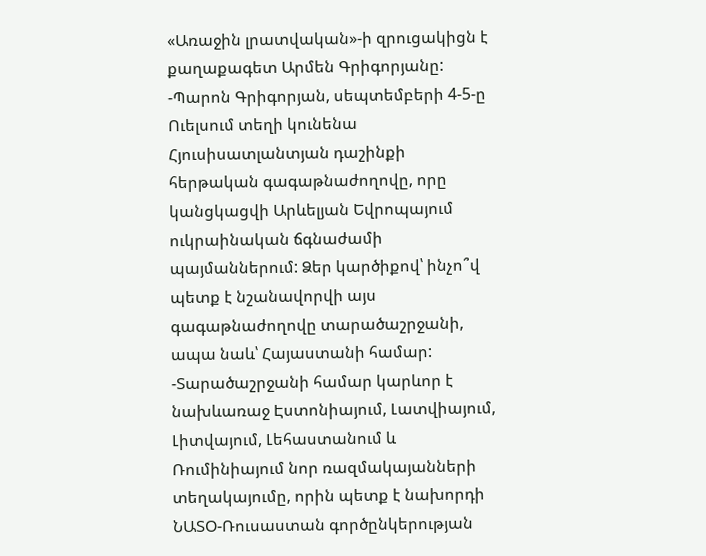«Առաջին լրատվական»-ի զրուցակիցն է քաղաքագետ Արմեն Գրիգորյանը:
-Պարոն Գրիգորյան, սեպտեմբերի 4-5-ը Ուելսում տեղի կունենա Հյուսիսատլանտյան դաշինքի հերթական գագաթնաժողովը, որը կանցկացվի Արևելյան Եվրոպայում ուկրաինական ճգնաժամի պայմաններում: Ձեր կարծիքով՝ ինչո՞վ պետք է նշանավորվի այս գագաթնաժողովը տարածաշրջանի, ապա նաև՝ Հայաստանի համար:
-Տարածաշրջանի համար կարևոր է նախևառաջ Էստոնիայում, Լատվիայում, Լիտվայում, Լեհաստանում և Ռումինիայում նոր ռազմակայանների տեղակայումը, որին պետք է նախորդի ՆԱՏՕ-Ռուսաստան գործընկերության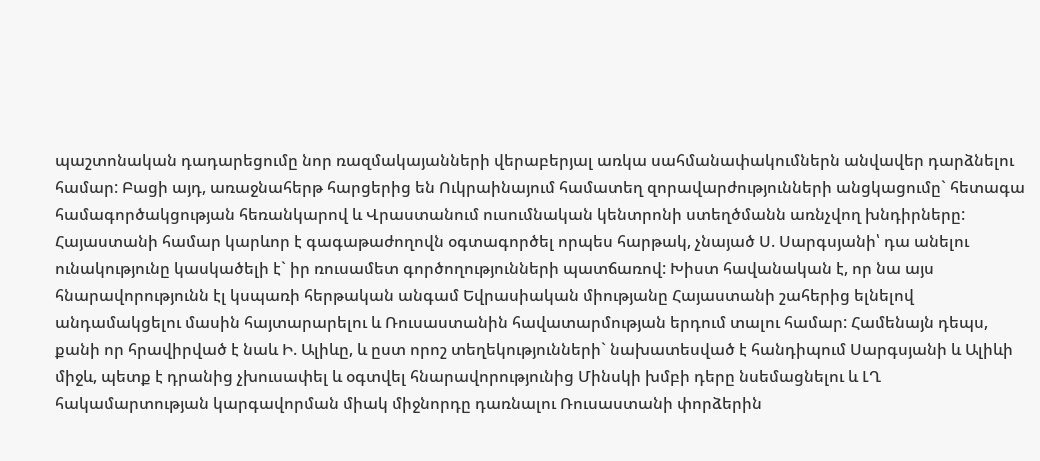պաշտոնական դադարեցումը նոր ռազմակայանների վերաբերյալ առկա սահմանափակումներն անվավեր դարձնելու համար: Բացի այդ, առաջնահերթ հարցերից են Ուկրաինայում համատեղ զորավարժությունների անցկացումը` հետագա համագործակցության հեռանկարով և Վրաստանում ուսումնական կենտրոնի ստեղծմանն առնչվող խնդիրները:
Հայաստանի համար կարևոր է գագաթաժողովն օգտագործել որպես հարթակ, չնայած Ս. Սարգսյանի՝ դա անելու ունակությունը կասկածելի է` իր ռուսամետ գործողությունների պատճառով: Խիստ հավանական է, որ նա այս հնարավորությունն էլ կսպառի հերթական անգամ Եվրասիական միությանը Հայաստանի շահերից ելնելով անդամակցելու մասին հայտարարելու և Ռուսաստանին հավատարմության երդում տալու համար: Համենայն դեպս, քանի որ հրավիրված է նաև Ի. Ալիևը, և ըստ որոշ տեղեկությունների` նախատեսված է հանդիպում Սարգսյանի և Ալիևի միջև, պետք է դրանից չխուսափել և օգտվել հնարավորությունից Մինսկի խմբի դերը նսեմացնելու և ԼՂ հակամարտության կարգավորման միակ միջնորդը դառնալու Ռուսաստանի փորձերին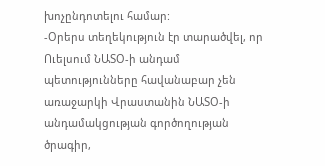խոչընդոտելու համար:
-Օրերս տեղեկություն էր տարածվել, որ Ուելսում ՆԱՏՕ-ի անդամ պետությունները հավանաբար չեն առաջարկի Վրաստանին ՆԱՏՕ-ի անդամակցության գործողության ծրագիր,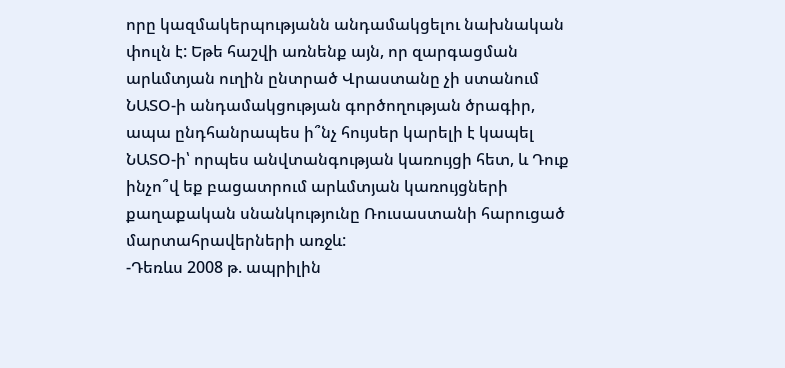որը կազմակերպությանն անդամակցելու նախնական փուլն է: Եթե հաշվի առնենք այն, որ զարգացման արևմտյան ուղին ընտրած Վրաստանը չի ստանում ՆԱՏՕ-ի անդամակցության գործողության ծրագիր, ապա ընդհանրապես ի՞նչ հույսեր կարելի է կապել ՆԱՏՕ-ի՝ որպես անվտանգության կառույցի հետ, և Դուք ինչո՞վ եք բացատրում արևմտյան կառույցների քաղաքական սնանկությունը Ռուսաստանի հարուցած մարտահրավերների առջև:
-Դեռևս 2008 թ. ապրիլին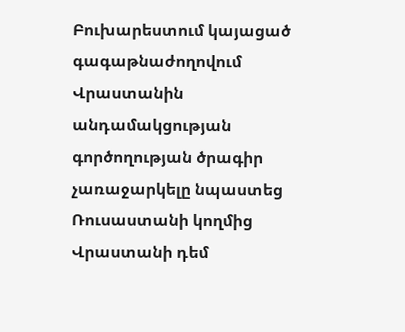Բուխարեստում կայացած գագաթնաժողովում Վրաստանին անդամակցության գործողության ծրագիր չառաջարկելը նպաստեց Ռուսաստանի կողմից Վրաստանի դեմ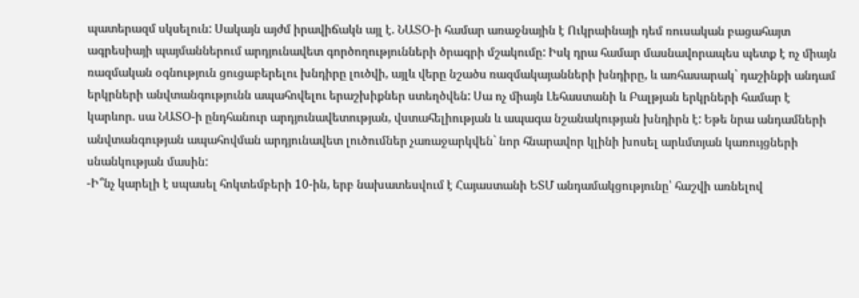պատերազմ սկսելուն: Սակայն այժմ իրավիճակն այլ է. ՆԱՏՕ-ի համար առաջնային է Ուկրաինայի դեմ ռուսական բացահայտ ագրեսիայի պայմաններում արդյունավետ գործողությունների ծրագրի մշակումը: Իսկ դրա համար մասնավորապես պետք է ոչ միայն ռազմական օգնություն ցուցաբերելու խնդիրը լուծվի, այլև վերը նշածս ռազմակայանների խնդիրը, և առհասարակ` դաշինքի անդամ երկրների անվտանգությունն ապահովելու երաշխիքներ ստեղծվեն: Սա ոչ միայն Լեհաստանի և Բալթյան երկրների համար է կարևոր. սա ՆԱՏՕ-ի ընդհանուր արդյունավետության, վստահելիության և ապագա նշանակության խնդիրն է: Եթե նրա անդամների անվտանգության ապահովման արդյունավետ լուծումներ չառաջարկվեն` նոր հնարավոր կլինի խոսել արևմտյան կառույցների սնանկության մասին:
-Ի՞նչ կարելի է սպասել հոկտեմբերի 10-ին, երբ նախատեսվում է Հայաստանի ԵՏՄ անդամակցությունը՝ հաշվի առնելով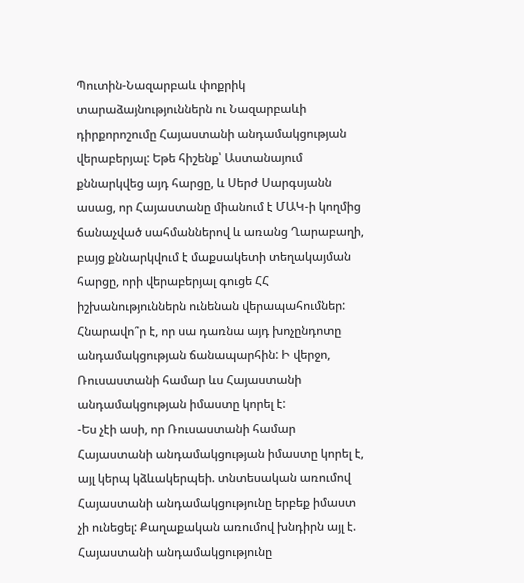Պուտին-Նազարբաև փոքրիկ տարաձայնություններն ու Նազարբաևի դիրքորոշումը Հայաստանի անդամակցության վերաբերյալ: Եթե հիշենք՝ Աստանայում քննարկվեց այդ հարցը, և Սերժ Սարգսյանն ասաց, որ Հայաստանը միանում է ՄԱԿ-ի կողմից ճանաչված սահմաններով և առանց Ղարաբաղի, բայց քննարկվում է մաքսակետի տեղակայման հարցը, որի վերաբերյալ գուցե ՀՀ իշխանություններն ունենան վերապահումներ: Հնարավո՞ր է, որ սա դառնա այդ խոչընդոտը անդամակցության ճանապարհին: Ի վերջո, Ռուսաստանի համար ևս Հայաստանի անդամակցության իմաստը կորել է:
-Ես չէի ասի, որ Ռուսաստանի համար Հայաստանի անդամակցության իմաստը կորել է, այլ կերպ կձևակերպեի. տնտեսական առումով Հայաստանի անդամակցությունը երբեք իմաստ չի ունեցել: Քաղաքական առումով խնդիրն այլ է. Հայաստանի անդամակցությունը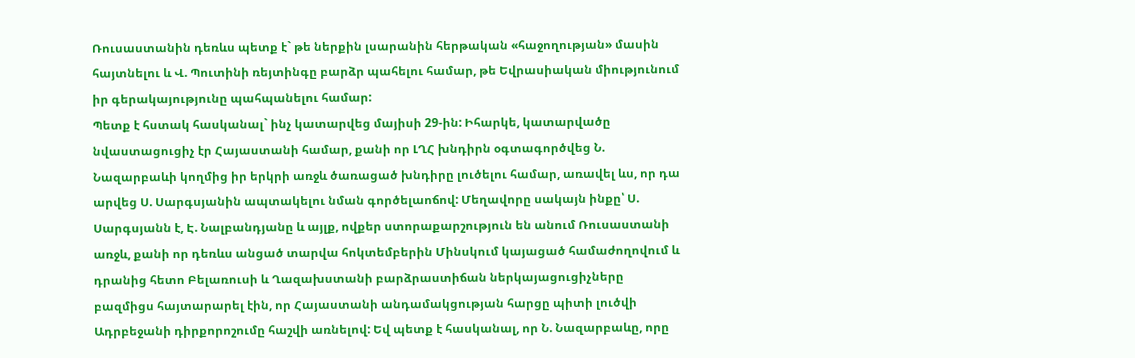Ռուսաստանին դեռևս պետք է` թե ներքին լսարանին հերթական «հաջողության» մասին հայտնելու և Վ. Պուտինի ռեյտինգը բարձր պահելու համար, թե Եվրասիական միությունում իր գերակայությունը պահպանելու համար:
Պետք է հստակ հասկանալ` ինչ կատարվեց մայիսի 29-ին: Իհարկե, կատարվածը նվաստացուցիչ էր Հայաստանի համար, քանի որ ԼՂՀ խնդիրն օգտագործվեց Ն. Նազարբաևի կողմից իր երկրի առջև ծառացած խնդիրը լուծելու համար, առավել ևս, որ դա արվեց Ս. Սարգսյանին ապտակելու նման գործելաոճով: Մեղավորը սակայն ինքը՝ Ս. Սարգսյանն է, Է. Նալբանդյանը և այլք, ովքեր ստորաքարշություն են անում Ռուսաստանի առջև, քանի որ դեռևս անցած տարվա հոկտեմբերին Մինսկում կայացած համաժողովում և դրանից հետո Բելառուսի և Ղազախստանի բարձրաստիճան ներկայացուցիչները բազմիցս հայտարարել էին, որ Հայաստանի անդամակցության հարցը պիտի լուծվի Ադրբեջանի դիրքորոշումը հաշվի առնելով: Եվ պետք է հասկանալ, որ Ն. Նազարբաևը, որը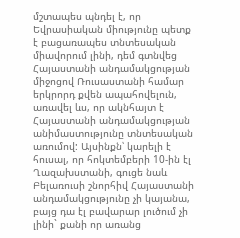մշտապես պնդել է, որ Եվրասիական միությունը պետք է բացառապես տնտեսական միավորում լինի, դեմ գտնվեց Հայաստանի անդամակցության միջոցով Ռուսաստանի համար երկրորդ քվեն ապահովելուն, առավել ևս, որ ակնհայտ է Հայաստանի անդամակցության անիմաստությունը տնտեսական առումով: Այսինքն՝ կարելի է հուսալ, որ հոկտեմբերի 10-ին էլ Ղազախստանի, գուցե նաև Բելառուսի շնորհիվ Հայաստանի անդամակցությունը չի կայանա, բայց դա էլ բավարար լուծում չի լինի` քանի որ առանց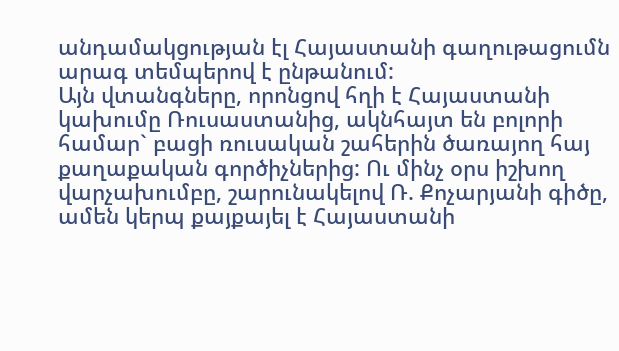անդամակցության էլ Հայաստանի գաղութացումն արագ տեմպերով է ընթանում:
Այն վտանգները, որոնցով հղի է Հայաստանի կախումը Ռուսաստանից, ակնհայտ են բոլորի համար` բացի ռուսական շահերին ծառայող հայ քաղաքական գործիչներից: Ու մինչ օրս իշխող վարչախումբը, շարունակելով Ռ. Քոչարյանի գիծը, ամեն կերպ քայքայել է Հայաստանի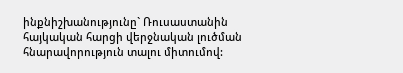ինքնիշխանությունը` Ռուսաստանին հայկական հարցի վերջնական լուծման հնարավորություն տալու միտումով: